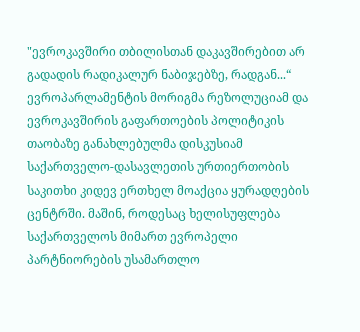"ევროკავშირი თბილისთან დაკავშირებით არ გადადის რადიკალურ ნაბიჯებზე, რადგან...“
ევროპარლამენტის მორიგმა რეზოლუციამ და ევროკავშირის გაფართოების პოლიტიკის თაობაზე განახლებულმა დისკუსიამ საქართველო-დასავლეთის ურთიერთობის საკითხი კიდევ ერთხელ მოაქცია ყურადღების ცენტრში. მაშინ, როდესაც ხელისუფლება საქართველოს მიმართ ევროპელი პარტნიორების უსამართლო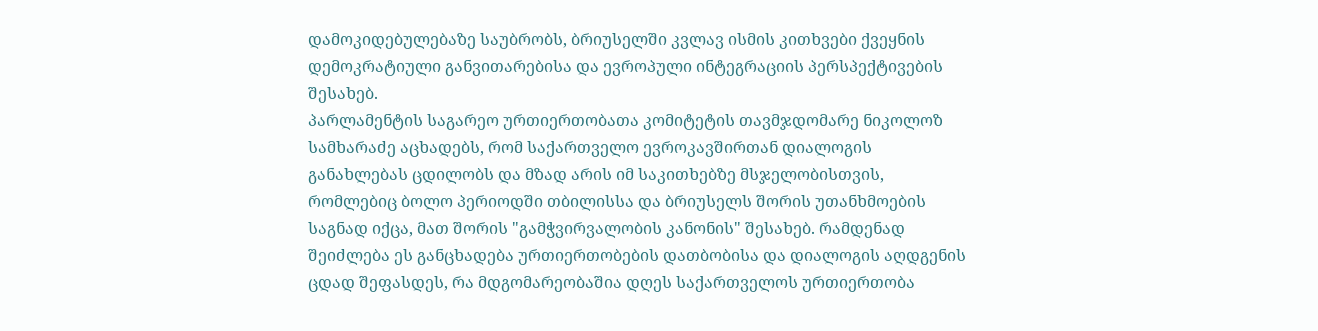დამოკიდებულებაზე საუბრობს, ბრიუსელში კვლავ ისმის კითხვები ქვეყნის დემოკრატიული განვითარებისა და ევროპული ინტეგრაციის პერსპექტივების შესახებ.
პარლამენტის საგარეო ურთიერთობათა კომიტეტის თავმჯდომარე ნიკოლოზ სამხარაძე აცხადებს, რომ საქართველო ევროკავშირთან დიალოგის განახლებას ცდილობს და მზად არის იმ საკითხებზე მსჯელობისთვის, რომლებიც ბოლო პერიოდში თბილისსა და ბრიუსელს შორის უთანხმოების საგნად იქცა, მათ შორის "გამჭვირვალობის კანონის" შესახებ. რამდენად შეიძლება ეს განცხადება ურთიერთობების დათბობისა და დიალოგის აღდგენის ცდად შეფასდეს, რა მდგომარეობაშია დღეს საქართველოს ურთიერთობა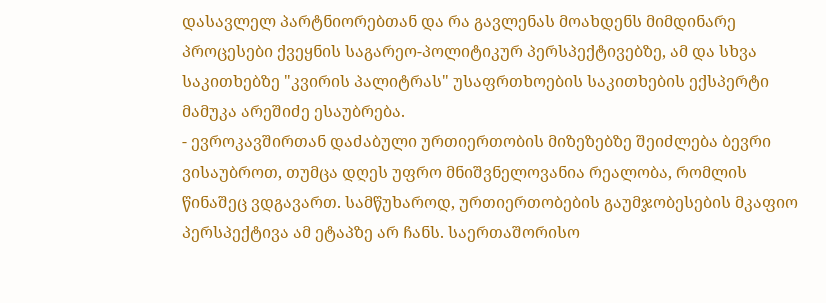დასავლელ პარტნიორებთან და რა გავლენას მოახდენს მიმდინარე პროცესები ქვეყნის საგარეო-პოლიტიკურ პერსპექტივებზე, ამ და სხვა საკითხებზე "კვირის პალიტრას" უსაფრთხოების საკითხების ექსპერტი მამუკა არეშიძე ესაუბრება.
- ევროკავშირთან დაძაბული ურთიერთობის მიზეზებზე შეიძლება ბევრი ვისაუბროთ, თუმცა დღეს უფრო მნიშვნელოვანია რეალობა, რომლის წინაშეც ვდგავართ. სამწუხაროდ, ურთიერთობების გაუმჯობესების მკაფიო პერსპექტივა ამ ეტაპზე არ ჩანს. საერთაშორისო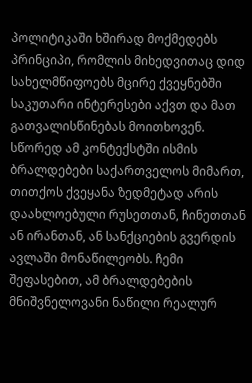პოლიტიკაში ხშირად მოქმედებს პრინციპი, რომლის მიხედვითაც დიდ სახელმწიფოებს მცირე ქვეყნებში საკუთარი ინტერესები აქვთ და მათ გათვალისწინებას მოითხოვენ. სწორედ ამ კონტექსტში ისმის ბრალდებები საქართველოს მიმართ, თითქოს ქვეყანა ზედმეტად არის დაახლოებული რუსეთთან, ჩინეთთან ან ირანთან, ან სანქციების გვერდის ავლაში მონაწილეობს. ჩემი შეფასებით, ამ ბრალდებების მნიშვნელოვანი ნაწილი რეალურ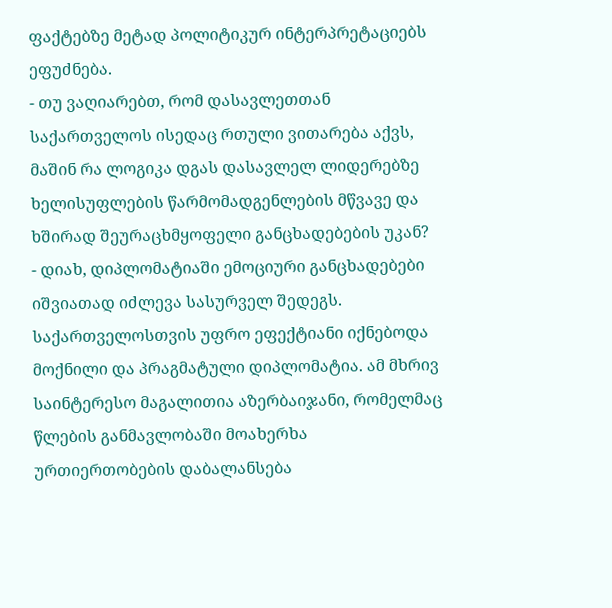ფაქტებზე მეტად პოლიტიკურ ინტერპრეტაციებს ეფუძნება.
- თუ ვაღიარებთ, რომ დასავლეთთან საქართველოს ისედაც რთული ვითარება აქვს, მაშინ რა ლოგიკა დგას დასავლელ ლიდერებზე ხელისუფლების წარმომადგენლების მწვავე და ხშირად შეურაცხმყოფელი განცხადებების უკან?
- დიახ, დიპლომატიაში ემოციური განცხადებები იშვიათად იძლევა სასურველ შედეგს. საქართველოსთვის უფრო ეფექტიანი იქნებოდა მოქნილი და პრაგმატული დიპლომატია. ამ მხრივ საინტერესო მაგალითია აზერბაიჯანი, რომელმაც წლების განმავლობაში მოახერხა ურთიერთობების დაბალანსება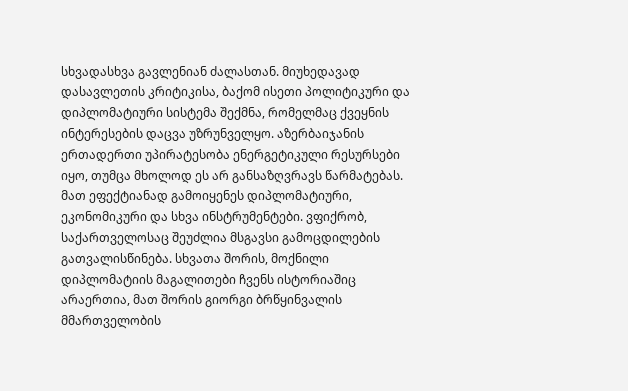სხვადასხვა გავლენიან ძალასთან. მიუხედავად დასავლეთის კრიტიკისა, ბაქომ ისეთი პოლიტიკური და დიპლომატიური სისტემა შექმნა, რომელმაც ქვეყნის ინტერესების დაცვა უზრუნველყო. აზერბაიჯანის ერთადერთი უპირატესობა ენერგეტიკული რესურსები იყო, თუმცა მხოლოდ ეს არ განსაზღვრავს წარმატებას. მათ ეფექტიანად გამოიყენეს დიპლომატიური, ეკონომიკური და სხვა ინსტრუმენტები. ვფიქრობ, საქართველოსაც შეუძლია მსგავსი გამოცდილების გათვალისწინება. სხვათა შორის, მოქნილი დიპლომატიის მაგალითები ჩვენს ისტორიაშიც არაერთია, მათ შორის გიორგი ბრწყინვალის მმართველობის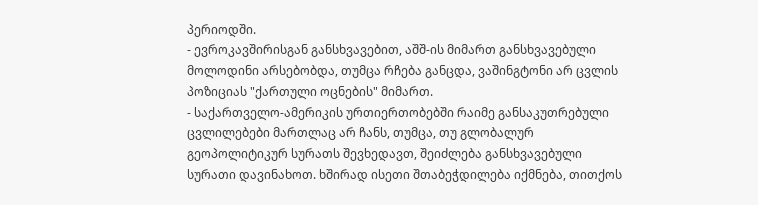პერიოდში.
- ევროკავშირისგან განსხვავებით, აშშ-ის მიმართ განსხვავებული მოლოდინი არსებობდა, თუმცა რჩება განცდა, ვაშინგტონი არ ცვლის პოზიციას "ქართული ოცნების" მიმართ.
- საქართველო-ამერიკის ურთიერთობებში რაიმე განსაკუთრებული ცვლილებები მართლაც არ ჩანს, თუმცა, თუ გლობალურ გეოპოლიტიკურ სურათს შევხედავთ, შეიძლება განსხვავებული სურათი დავინახოთ. ხშირად ისეთი შთაბეჭდილება იქმნება, თითქოს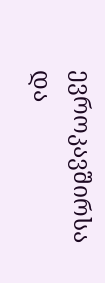ევროკავშირსა და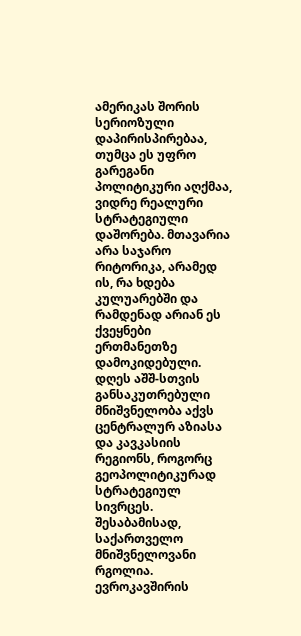ამერიკას შორის სერიოზული დაპირისპირებაა, თუმცა ეს უფრო გარეგანი პოლიტიკური აღქმაა, ვიდრე რეალური სტრატეგიული დაშორება. მთავარია არა საჯარო რიტორიკა, არამედ ის, რა ხდება კულუარებში და რამდენად არიან ეს ქვეყნები ერთმანეთზე დამოკიდებული.
დღეს აშშ-სთვის განსაკუთრებული მნიშვნელობა აქვს ცენტრალურ აზიასა და კავკასიის რეგიონს, როგორც გეოპოლიტიკურად სტრატეგიულ სივრცეს. შესაბამისად, საქართველო მნიშვნელოვანი რგოლია.
ევროკავშირის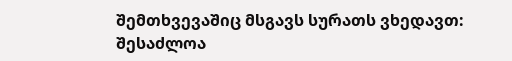შემთხვევაშიც მსგავს სურათს ვხედავთ: შესაძლოა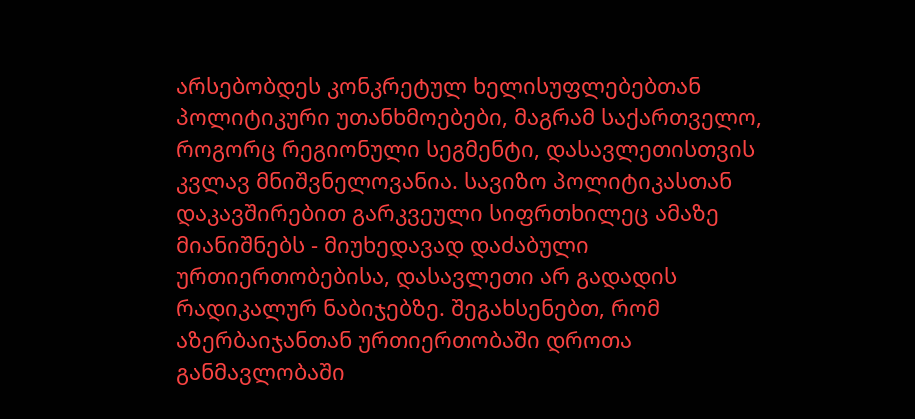არსებობდეს კონკრეტულ ხელისუფლებებთან პოლიტიკური უთანხმოებები, მაგრამ საქართველო, როგორც რეგიონული სეგმენტი, დასავლეთისთვის კვლავ მნიშვნელოვანია. სავიზო პოლიტიკასთან დაკავშირებით გარკვეული სიფრთხილეც ამაზე მიანიშნებს - მიუხედავად დაძაბული ურთიერთობებისა, დასავლეთი არ გადადის რადიკალურ ნაბიჯებზე. შეგახსენებთ, რომ აზერბაიჯანთან ურთიერთობაში დროთა განმავლობაში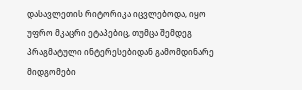დასავლეთის რიტორიკა იცვლებოდა, იყო უფრო მკაცრი ეტაპებიც, თუმცა შემდეგ პრაგმატული ინტერესებიდან გამომდინარე მიდგომები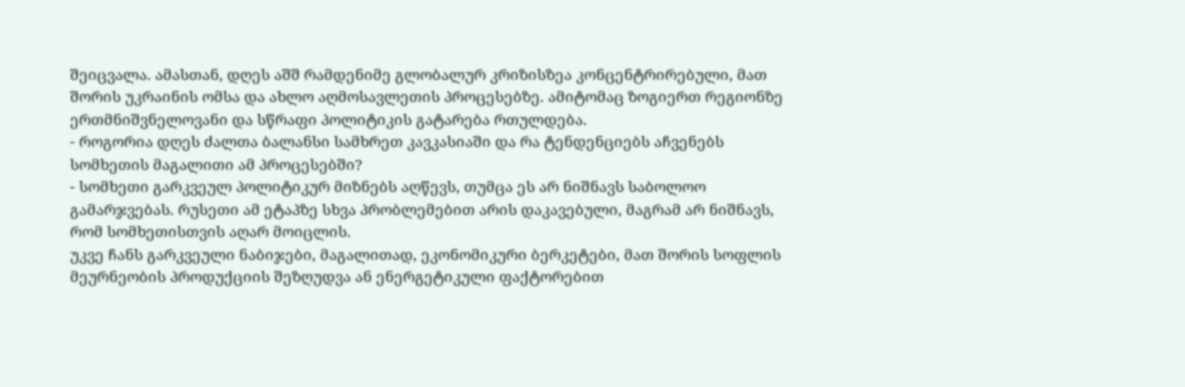შეიცვალა. ამასთან, დღეს აშშ რამდენიმე გლობალურ კრიზისზეა კონცენტრირებული, მათ შორის უკრაინის ომსა და ახლო აღმოსავლეთის პროცესებზე. ამიტომაც ზოგიერთ რეგიონზე ერთმნიშვნელოვანი და სწრაფი პოლიტიკის გატარება რთულდება.
- როგორია დღეს ძალთა ბალანსი სამხრეთ კავკასიაში და რა ტენდენციებს აჩვენებს სომხეთის მაგალითი ამ პროცესებში?
- სომხეთი გარკვეულ პოლიტიკურ მიზნებს აღწევს, თუმცა ეს არ ნიშნავს საბოლოო გამარჯვებას. რუსეთი ამ ეტაპზე სხვა პრობლემებით არის დაკავებული, მაგრამ არ ნიშნავს, რომ სომხეთისთვის აღარ მოიცლის.
უკვე ჩანს გარკვეული ნაბიჯები, მაგალითად, ეკონომიკური ბერკეტები, მათ შორის სოფლის მეურნეობის პროდუქციის შეზღუდვა ან ენერგეტიკული ფაქტორებით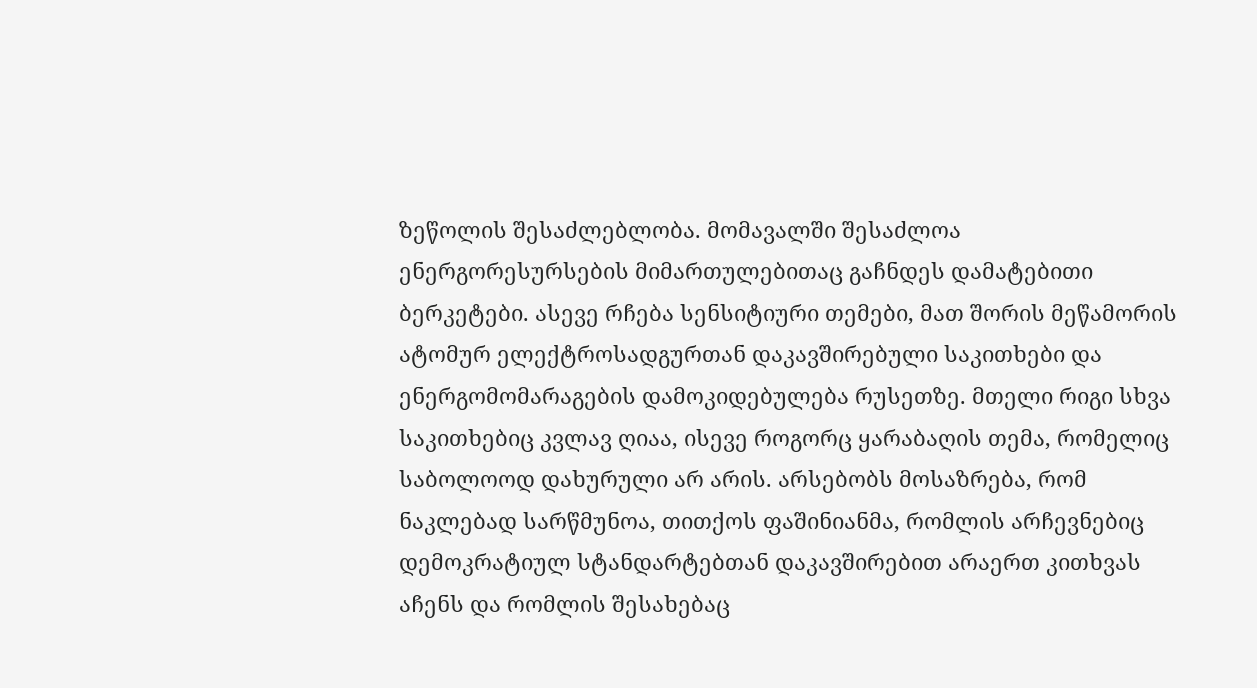ზეწოლის შესაძლებლობა. მომავალში შესაძლოა ენერგორესურსების მიმართულებითაც გაჩნდეს დამატებითი ბერკეტები. ასევე რჩება სენსიტიური თემები, მათ შორის მეწამორის ატომურ ელექტროსადგურთან დაკავშირებული საკითხები და ენერგომომარაგების დამოკიდებულება რუსეთზე. მთელი რიგი სხვა საკითხებიც კვლავ ღიაა, ისევე როგორც ყარაბაღის თემა, რომელიც საბოლოოდ დახურული არ არის. არსებობს მოსაზრება, რომ ნაკლებად სარწმუნოა, თითქოს ფაშინიანმა, რომლის არჩევნებიც დემოკრატიულ სტანდარტებთან დაკავშირებით არაერთ კითხვას აჩენს და რომლის შესახებაც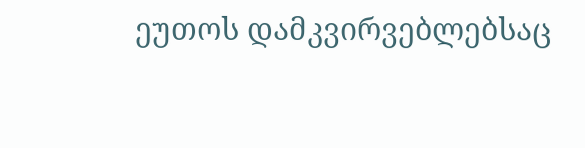ეუთოს დამკვირვებლებსაც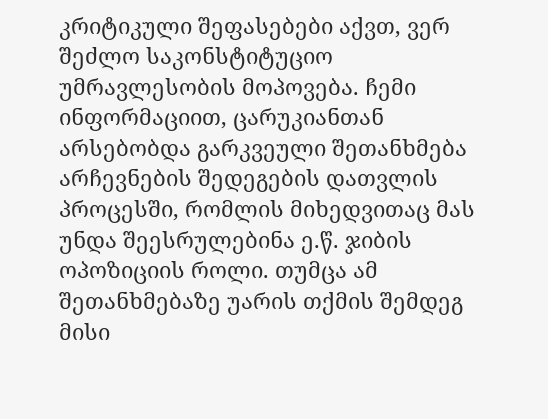კრიტიკული შეფასებები აქვთ, ვერ შეძლო საკონსტიტუციო უმრავლესობის მოპოვება. ჩემი ინფორმაციით, ცარუკიანთან არსებობდა გარკვეული შეთანხმება არჩევნების შედეგების დათვლის პროცესში, რომლის მიხედვითაც მას უნდა შეესრულებინა ე.წ. ჯიბის ოპოზიციის როლი. თუმცა ამ შეთანხმებაზე უარის თქმის შემდეგ მისი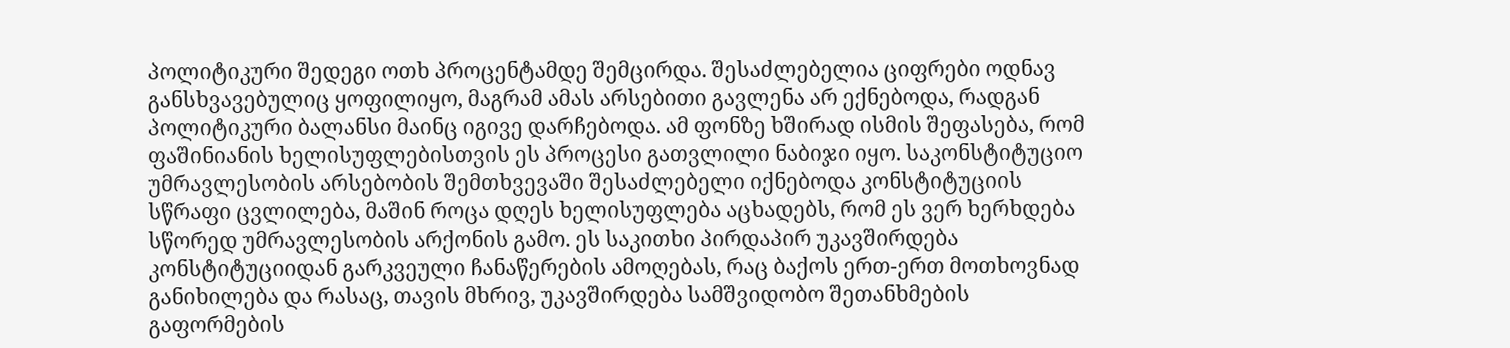პოლიტიკური შედეგი ოთხ პროცენტამდე შემცირდა. შესაძლებელია ციფრები ოდნავ განსხვავებულიც ყოფილიყო, მაგრამ ამას არსებითი გავლენა არ ექნებოდა, რადგან პოლიტიკური ბალანსი მაინც იგივე დარჩებოდა. ამ ფონზე ხშირად ისმის შეფასება, რომ ფაშინიანის ხელისუფლებისთვის ეს პროცესი გათვლილი ნაბიჯი იყო. საკონსტიტუციო უმრავლესობის არსებობის შემთხვევაში შესაძლებელი იქნებოდა კონსტიტუციის სწრაფი ცვლილება, მაშინ როცა დღეს ხელისუფლება აცხადებს, რომ ეს ვერ ხერხდება სწორედ უმრავლესობის არქონის გამო. ეს საკითხი პირდაპირ უკავშირდება კონსტიტუციიდან გარკვეული ჩანაწერების ამოღებას, რაც ბაქოს ერთ-ერთ მოთხოვნად განიხილება და რასაც, თავის მხრივ, უკავშირდება სამშვიდობო შეთანხმების გაფორმების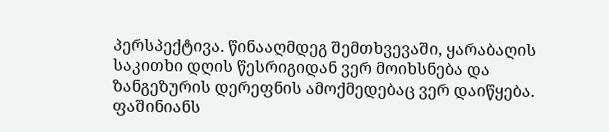პერსპექტივა. წინააღმდეგ შემთხვევაში, ყარაბაღის საკითხი დღის წესრიგიდან ვერ მოიხსნება და ზანგეზურის დერეფნის ამოქმედებაც ვერ დაიწყება. ფაშინიანს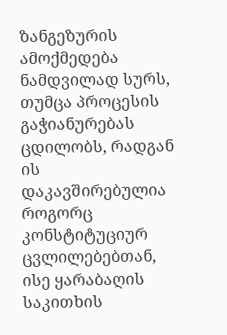ზანგეზურის ამოქმედება ნამდვილად სურს, თუმცა პროცესის გაჭიანურებას ცდილობს, რადგან ის დაკავშირებულია როგორც კონსტიტუციურ ცვლილებებთან, ისე ყარაბაღის საკითხის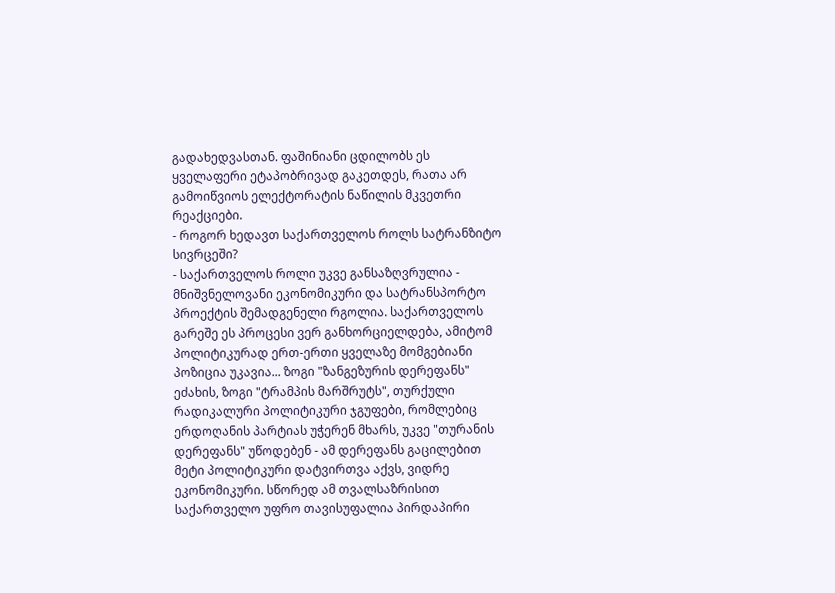გადახედვასთან. ფაშინიანი ცდილობს ეს ყველაფერი ეტაპობრივად გაკეთდეს, რათა არ გამოიწვიოს ელექტორატის ნაწილის მკვეთრი რეაქციები.
- როგორ ხედავთ საქართველოს როლს სატრანზიტო სივრცეში?
- საქართველოს როლი უკვე განსაზღვრულია - მნიშვნელოვანი ეკონომიკური და სატრანსპორტო პროექტის შემადგენელი რგოლია. საქართველოს გარეშე ეს პროცესი ვერ განხორციელდება, ამიტომ პოლიტიკურად ერთ-ერთი ყველაზე მომგებიანი პოზიცია უკავია... ზოგი "ზანგეზურის დერეფანს" ეძახის, ზოგი "ტრამპის მარშრუტს", თურქული რადიკალური პოლიტიკური ჯგუფები, რომლებიც ერდოღანის პარტიას უჭერენ მხარს, უკვე "თურანის დერეფანს" უწოდებენ - ამ დერეფანს გაცილებით მეტი პოლიტიკური დატვირთვა აქვს, ვიდრე ეკონომიკური. სწორედ ამ თვალსაზრისით საქართველო უფრო თავისუფალია პირდაპირი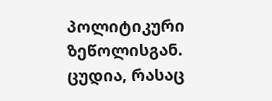პოლიტიკური ზეწოლისგან.
ცუდია, რასაც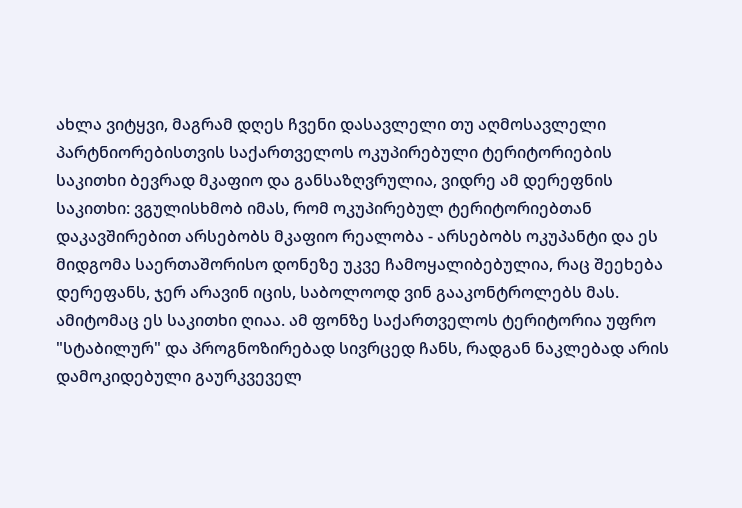ახლა ვიტყვი, მაგრამ დღეს ჩვენი დასავლელი თუ აღმოსავლელი პარტნიორებისთვის საქართველოს ოკუპირებული ტერიტორიების საკითხი ბევრად მკაფიო და განსაზღვრულია, ვიდრე ამ დერეფნის საკითხი: ვგულისხმობ იმას, რომ ოკუპირებულ ტერიტორიებთან დაკავშირებით არსებობს მკაფიო რეალობა - არსებობს ოკუპანტი და ეს მიდგომა საერთაშორისო დონეზე უკვე ჩამოყალიბებულია, რაც შეეხება დერეფანს, ჯერ არავინ იცის, საბოლოოდ ვინ გააკონტროლებს მას. ამიტომაც ეს საკითხი ღიაა. ამ ფონზე საქართველოს ტერიტორია უფრო "სტაბილურ" და პროგნოზირებად სივრცედ ჩანს, რადგან ნაკლებად არის დამოკიდებული გაურკვეველ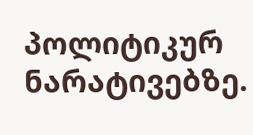პოლიტიკურ ნარატივებზე.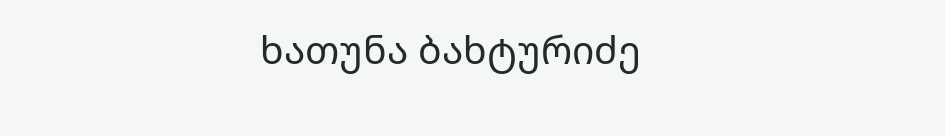ხათუნა ბახტურიძე